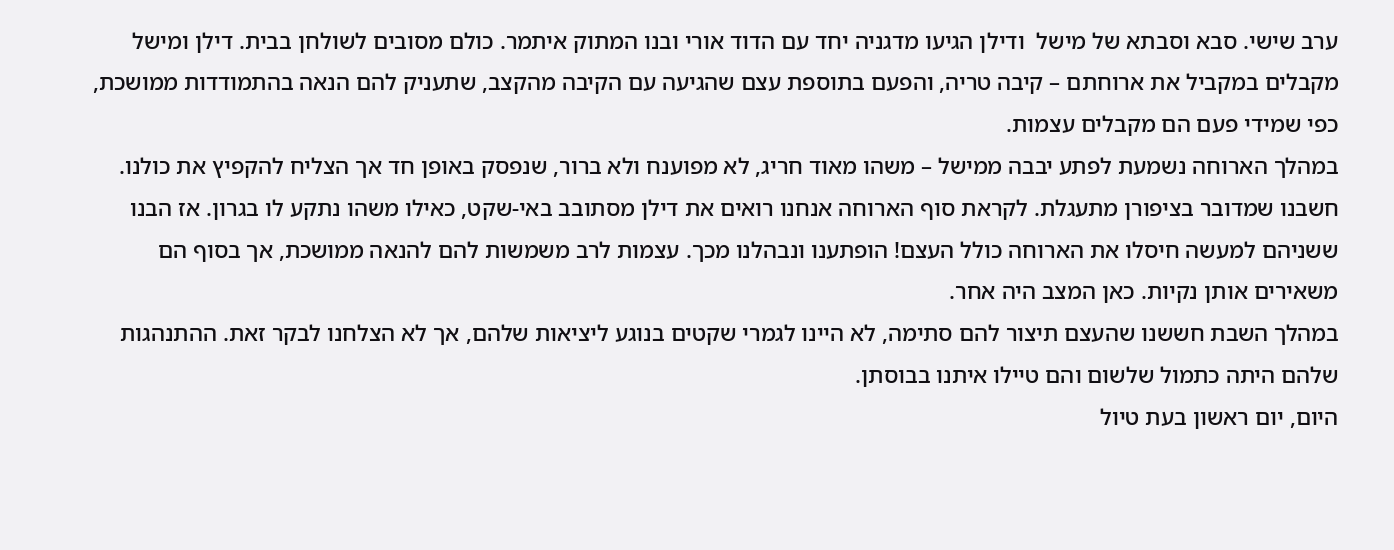ערב שישי. סבא וסבתא של מישל  ודילן הגיעו מדגניה יחד עם הדוד אורי ובנו המתוק איתמר. כולם מסובים לשולחן בבית. דילן ומישל מקבלים במקביל את ארוחתם – קיבה טריה, והפעם בתוספת עצם שהגיעה עם הקיבה מהקצב, שתעניק להם הנאה בהתמודדות ממושכת, כפי שמידי פעם הם מקבלים עצמות.
במהלך הארוחה נשמעת לפתע יבבה ממישל – משהו מאוד חריג, לא מפוענח ולא ברור, שנפסק באופן חד אך הצליח להקפיץ את כולנו. חשבנו שמדובר בציפורן מתעגלת. לקראת סוף הארוחה אנחנו רואים את דילן מסתובב באי-שקט, כאילו משהו נתקע לו בגרון. אז הבנו ששניהם למעשה חיסלו את הארוחה כולל העצם! הופתענו ונבהלנו מכך. עצמות לרב משמשות להם להנאה ממושכת, אך בסוף הם משאירים אותן נקיות. כאן המצב היה אחר.
במהלך השבת חששנו שהעצם תיצור להם סתימה, לא היינו לגמרי שקטים בנוגע ליציאות שלהם, אך לא הצלחנו לבקר זאת. ההתנהגות שלהם היתה כתמול שלשום והם טיילו איתנו בבוסתן.
היום, יום ראשון בעת טיול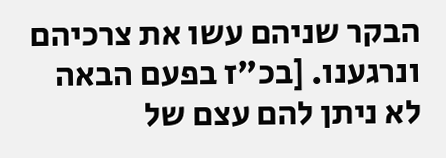הבקר שניהם עשו את צרכיהם ונרגענו. [בכ"ז בפעם הבאה לא ניתן להם עצם של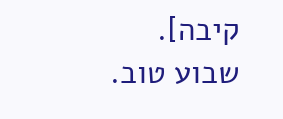קיבה].
שבוע טוב.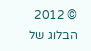© 2012 הבלוג של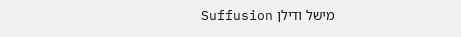מישל ודילן Suffusion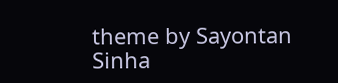theme by Sayontan Sinha